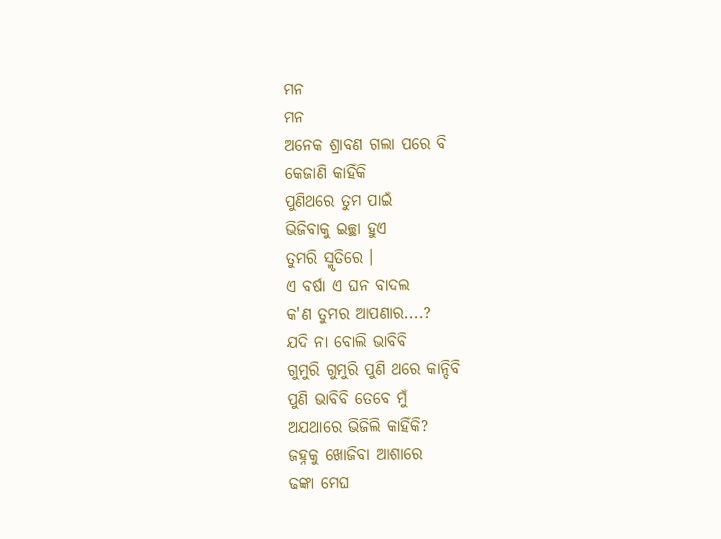ମନ
ମନ
ଅନେକ ଶ୍ରାବଣ ଗଲା ପରେ ବି
କେଜାଣି କାହିଁକି
ପୁଣିଥରେ ତୁମ ପାଇଁ
ଭିଜିବାକୁ ଇଚ୍ଛା ହୁଏ
ତୁମରି ସ୍ମୃତିରେ ।
ଏ ବର୍ଷା ଏ ଘନ ବାଦଲ
କ'ଣ ତୁମର ଆପଣାର....?
ଯଦି ନା ବୋଲି ଭାବିବି
ଗୁମୁରି ଗୁମୁରି ପୁଣି ଥରେ କାନ୍ଦିବି
ପୁଣି ଭାବିବି ତେବେ ମୁଁ
ଅଯଥାରେ ଭିଜିଲି କାହିଁକି?
ଜହ୍ନକୁ ଖୋଜିବା ଆଶାରେ
ଢଙ୍କା ମେଘ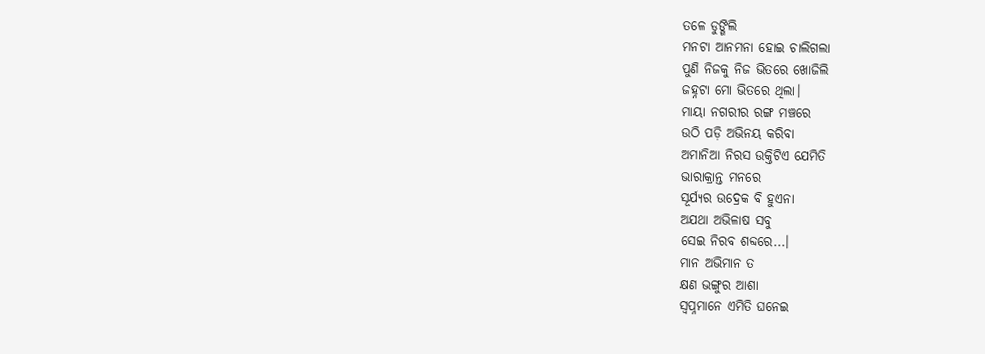ତଳେ ଡୁଙ୍ଗିଲି
ମନଟା ଆନମନା ହୋଇ ଚାଲିଗଲା
ପୁଣି ନିଜକୁ ନିଜ ଭିତରେ ଖୋଜିଲି
ଜହ୍ନଟା ମୋ ଭିତରେ ଥିଲା।
ମାୟା ନଗରୀର ରଙ୍ଗ ମଞ୍ଚରେ
ଉଠି ପଡ଼ି ଅଭିନୟ କରିବା
ଅମାନିଆ ନିରସ ଉକ୍ତିଟିଏ ଯେମିତି
ଭାରାକ୍ରାନ୍ତ ମନରେ
ସୂର୍ଯ୍ୟର ଉଦ୍ରେକ ବି ହୁଏନା
ଅଯଥା ଅଭିଳାଷ ସବୁ
ସେଇ ନିରବ ଶବ୍ଦରେ...।
ମାନ ଅଭିମାନ ତ
କ୍ଷଣ ଭଙ୍ଗୁର ଆଶା
ସ୍ୱପ୍ନମାନେ ଏମିତି ଘନେଇ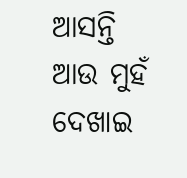ଆସନ୍ତି
ଆଉ ମୁହଁ ଦେଖାଇ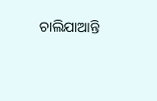ଚାଲିଯାଆନ୍ତି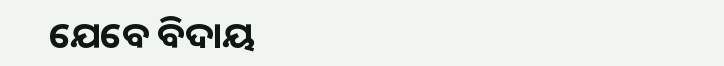ଯେବେ ବିଦାୟ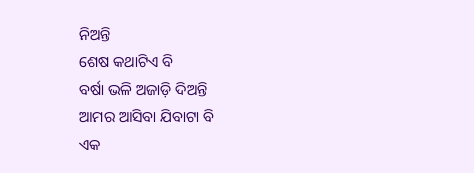ନିଅନ୍ତି
ଶେଷ କଥାଟିଏ ବି
ବର୍ଷା ଭଳି ଅଜାଡ଼ି ଦିଅନ୍ତି
ଆମର ଆସିବା ଯିବାଟା ବି
ଏକ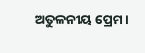ଅତୁଳନୀୟ ପ୍ରେମ।